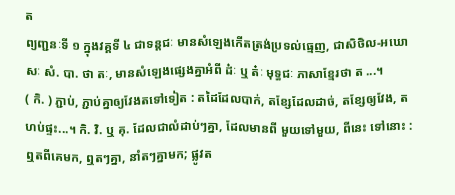ត
ព្យញ្ជនៈទី ១ ក្នុងវគ្គទី ៤ ជាទន្តជៈ មានសំឡេងកើតត្រង់ប្រទល់ធ្មេញ, ជាសិថិល-អឃោសៈ សំ. បា. ថា តៈ, មានសំឡេងផ្សេងគ្នាអំពី ដ៎ៈ ឬ ត៎ៈ មុទ្ធជៈ ភាសាខ្មែរថា ត ...។
( កិ. ) ភ្ជាប់, ភ្ជាប់គ្នាឲ្យវែងតទៅទៀត : តដៃដែលបាក់, តខ្សែដែលដាច់, តខ្សែឲ្យវែង, តហប់ផ្ទះ...។ កិ. វិ. ឬ គុ. ដែលជាលំដាប់ៗគ្នា, ដែលមានពី មួយទៅមួយ, ពីនេះ ទៅនោះ : ឮតពីគេមក, ឮតៗគ្នា, នាំតៗគ្នាមក; ផ្លូវត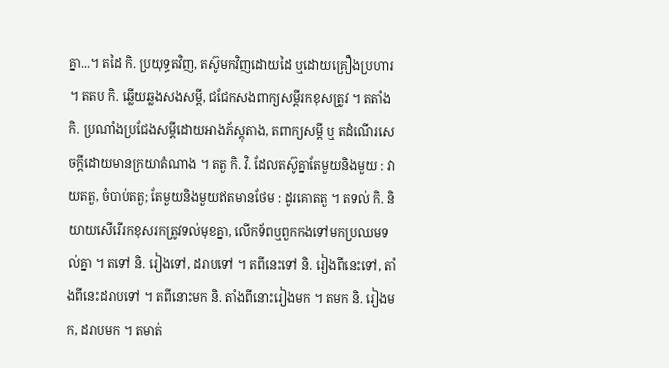គ្នា...។ តដៃ កិ. ប្រយុទ្ធតវិញ, តស៊ូមកវិញដោយដៃ ឬដោយគ្រឿងប្រហារ ។ តតប កិ. ឆ្លើយឆ្លងសងសម្ដី, ជជែកសងពាក្យសម្ដីរកខុសត្រូវ ។ តតាំង កិ. ប្រណាំងប្រជែងសម្ដីដោយអាងភ័ស្ដុតាង, តពាក្យសម្ដី ឬ តដំណើរសេចក្ដីដោយមានក្រយាតំណាង ។ តតួ កិ. វិ. ដែលតស៊ូគ្នាតែមួយនិងមួយ : វាយតតួ, ចំបាប់តតួ; តែមួយនិងមួយឥតមានថែម : ដូរគោតតួ ។ តទល់ កិ. និយាយសើរើរកខុសរកត្រូវទល់មុខគ្នា, លើកទ័ពឬពួកកងទៅមកប្រឈមទល់គ្នា ។ តទៅ និ. រៀងទៅ, ដរាបទៅ ។ តពីនេះទៅ និ. រៀងពីនេះទៅ, តាំងពីនេះដរាបទៅ ។ តពីនោះមក និ. តាំងពីនោះរៀងមក ។ តមក និ. រៀងមក, ដរាបមក ។ តមាត់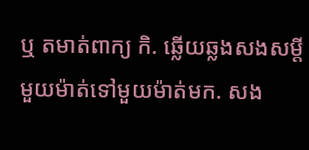ឬ តមាត់ពាក្យ កិ. ឆ្លើយឆ្លងសងសម្ដីមួយម៉ាត់ទៅមួយម៉ាត់មក. សង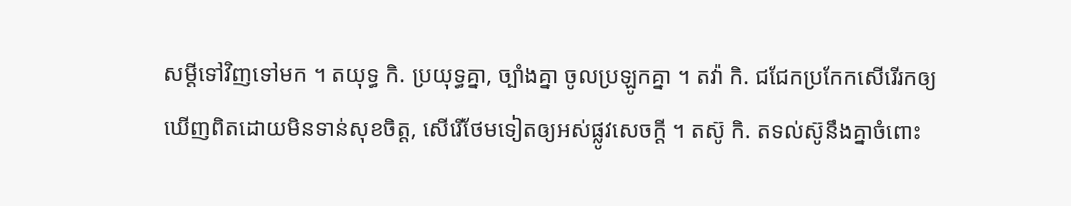សម្ដីទៅវិញទៅមក ។ តយុទ្ធ កិ. ប្រយុទ្ធគ្នា, ច្បាំងគ្នា ចូលប្រឡូកគ្នា ។ តវ៉ា កិ. ជជែកប្រកែកសើរើរកឲ្យឃើញពិតដោយមិនទាន់សុខចិត្ត, សើរើថែមទៀតឲ្យអស់ផ្លូវសេចក្ដី ។ តស៊ូ កិ. តទល់ស៊ូនឹងគ្នាចំពោះ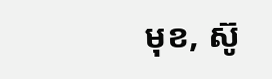មុខ, ស៊ូ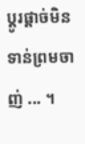ប្ដូរផ្ដាច់មិនទាន់ព្រមចាញ់ ... ។